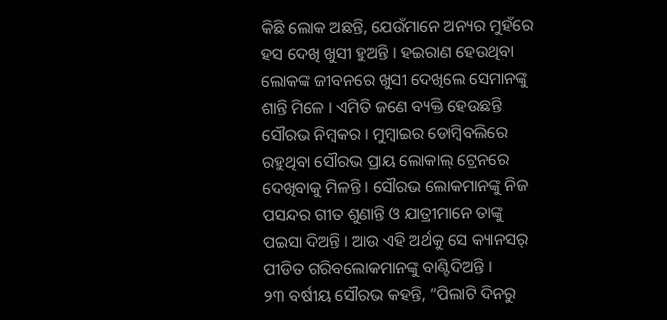କିଛି ଲୋକ ଅଛନ୍ତି, ଯେଉଁମାନେ ଅନ୍ୟର ମୁହଁରେ ହସ ଦେଖି ଖୁସୀ ହୁଅନ୍ତି । ହଇରାଣ ହେଉଥିବା ଲୋକଙ୍କ ଜୀବନରେ ଖୁସୀ ଦେଖିଲେ ସେମାନଙ୍କୁ ଶାନ୍ତି ମିଳେ । ଏମିତି ଜଣେ ବ୍ୟକ୍ତି ହେଉଛନ୍ତି ସୌରଭ ନିମ୍ବକର । ମୁମ୍ବାଇର ଡୋମ୍ବିବଲିରେ ରହୁଥିବା ସୌରଭ ପ୍ରାୟ ଲୋକାଲ୍ ଟ୍ରେନରେ ଦେଖିବାକୁ ମିଳନ୍ତି । ସୌରଭ ଲୋକମାନଙ୍କୁ ନିଜ ପସନ୍ଦର ଗୀତ ଶୁଣାନ୍ତି ଓ ଯାତ୍ରୀମାନେ ତାଙ୍କୁ ପଇସା ଦିଅନ୍ତି । ଆଉ ଏହି ଅର୍ଥକୁ ସେ କ୍ୟାନସର୍ ପୀଡିତ ଗରିବଲୋକମାନଙ୍କୁ ବାଣ୍ଟିଦିଅନ୍ତି ।
୨୩ ବର୍ଷୀୟ ସୌରଭ କହନ୍ତି, “ପିଲାଟି ଦିନରୁ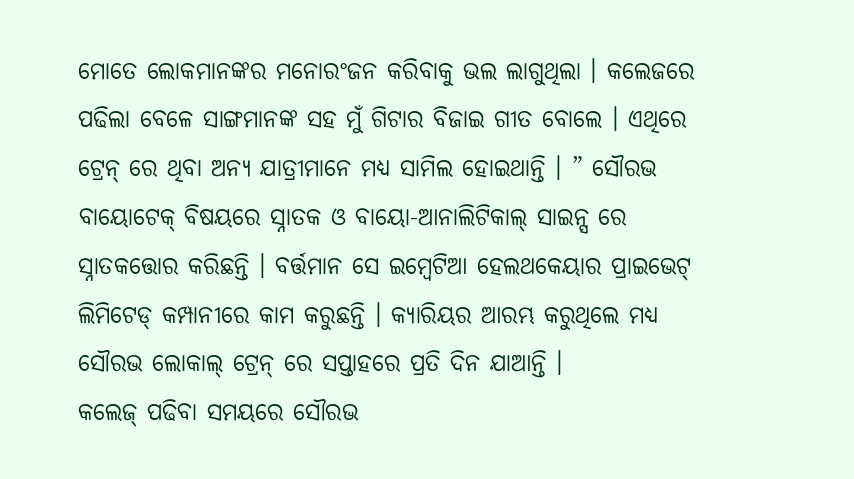ମୋତେ ଲୋକମାନଙ୍କର ମନୋରଂଜନ କରିବାକୁ ଭଲ ଲାଗୁଥିଲା । କଲେଜରେ ପଢିଲା ବେଳେ ସାଙ୍ଗମାନଙ୍କ ସହ ମୁଁ ଗିଟାର ବିଜାଇ ଗୀତ ବୋଲେ । ଏଥିରେ ଟ୍ରେନ୍ ରେ ଥିବା ଅନ୍ୟ ଯାତ୍ରୀମାନେ ମଧ୍ୟ ସାମିଲ ହୋଇଥାନ୍ତି । ” ସୌରଭ ବାୟୋଟେକ୍ ବିଷୟରେ ସ୍ନାତକ ଓ ବାୟୋ-ଆନାଲିଟିକାଲ୍ ସାଇନ୍ସ ରେ ସ୍ନାତକତ୍ତୋର କରିଛନ୍ତି । ବର୍ତ୍ତମାନ ସେ ଇମ୍ବେଟିଆ ହେଲଥକେୟାର ପ୍ରାଇଭେଟ୍ ଲିମିଟେଡ୍ କମ୍ପାନୀରେ କାମ କରୁଛନ୍ତି । କ୍ୟାରିୟର ଆରମ୍ଭ କରୁଥିଲେ ମଧ୍ୟ ସୌରଭ ଲୋକାଲ୍ ଟ୍ରେନ୍ ରେ ସପ୍ତାହରେ ପ୍ରତି ଦିନ ଯାଆନ୍ତି ।
କଲେଜ୍ ପଢିବା ସମୟରେ ସୌରଭ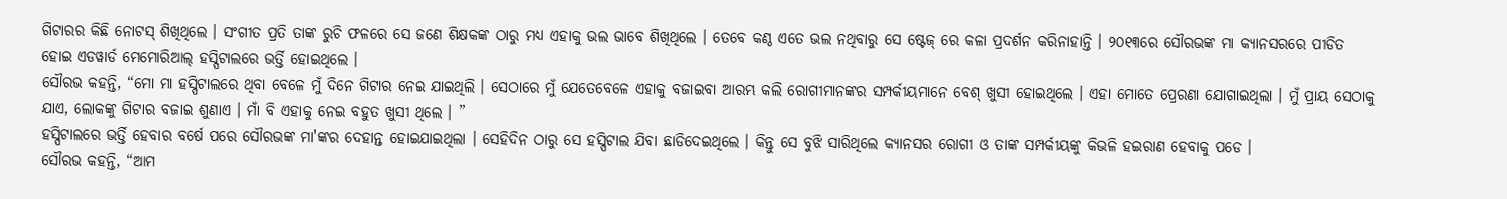ଗିଟାରର କିଛି ନୋଟସ୍ ଶିଖିଥିଲେ । ସଂଗୀତ ପ୍ରତି ତାଙ୍କ ରୁଚି ଫଳରେ ସେ ଜଣେ ଶିକ୍ଷକଙ୍କ ଠାରୁ ମଧ୍ୟ ଏହାକୁ ଭଲ ଭାବେ ଶିଖିଥିଲେ । ତେବେ କଣ୍ଠ ଏତେ ଭଲ ନଥିବାରୁ ସେ ଷ୍ଟେଜ୍ ରେ କଳା ପ୍ରଦର୍ଶନ କରିନାହାନ୍ତି । ୨୦୧୩ରେ ସୌରଭଙ୍କ ମା କ୍ୟାନସରରେ ପୀଡିତ ହୋଇ ଏଡୱାର୍ଡ ମେମୋରିଆଲ୍ ହସ୍ପିଟାଲରେ ଭର୍ତ୍ତି ହୋଇଥିଲେ ।
ସୌରଭ କହନ୍ତି, “ମୋ ମା ହସ୍ପିଟାଲରେ ଥିବା ବେଳେ ମୁଁ ଦିନେ ଗିଟାର ନେଇ ଯାଇଥିଲି । ସେଠାରେ ମୁଁ ଯେତେବେଳେ ଏହାକୁ ବଜାଇବା ଆରମ୍ଭ କଲି ରୋଗୀମାନଙ୍କର ସମ୍ପର୍କୀୟମାନେ ବେଶ୍ ଖୁସୀ ହୋଇଥିଲେ । ଏହା ମୋତେ ପ୍ରେରଣା ଯୋଗାଇଥିଲା । ମୁଁ ପ୍ରାୟ ସେଠାକୁ ଯାଏ, ଲୋକଙ୍କୁ ଗିଟାର ବଜାଇ ଶୁଣାଏ । ମାଁ ବି ଏହାକୁ ନେଇ ବହୁତ ଖୁସୀ ଥିଲେ । ”
ହସ୍ପିଟାଲରେ ଭର୍ତ୍ତି ହେବାର ବର୍ଷେ ପରେ ସୌରଭଙ୍କ ମା'ଙ୍କର ଦେହାନ୍ତ ହୋଇଯାଇଥିଲା । ସେହିଦିନ ଠାରୁ ସେ ହସ୍ପିଟାଲ ଯିବା ଛାଡିଦେଇଥିଲେ । କିନ୍ତୁ ସେ ବୁଝି ସାରିଥିଲେ କ୍ୟାନସର ରୋଗୀ ଓ ତାଙ୍କ ସମ୍ପର୍କୀୟଙ୍କୁ କିଭଳି ହଇରାଣ ହେବାକୁ ପଡେ ।
ସୌରଭ କହନ୍ତି, “ଆମ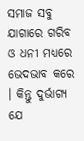ସମାଜ ସବୁ ଯାଗାରେ ଗରିବ ଓ ଧନୀ ମଧ୍ୟରେ ଭେଦଭାବ କରେ । କିନ୍ତୁ ଦୁର୍ଭାଗ୍ୟ ଯେ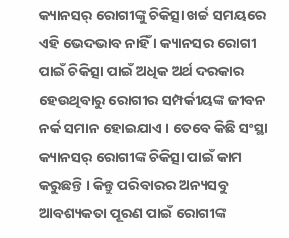କ୍ୟାନସର୍ ରୋଗୀଙ୍କୁ ଚିକିତ୍ସା ଖର୍ଚ୍ଚ ସମୟରେ ଏହି ଭେଦଭାବ ନାହିଁ । କ୍ୟାନସର ରୋଗୀ ପାଇଁ ଚିକିତ୍ସା ପାଇଁ ଅଧିକ ଅର୍ଥ ଦରକାର ହେଉଥିବାରୁ ରୋଗୀର ସମ୍ପର୍କୀୟଙ୍କ ଜୀବନ ନର୍କ ସମାନ ହୋଇଯାଏ । ତେବେ କିଛି ସଂସ୍ଥା କ୍ୟାନସର୍ ରୋଗୀଙ୍କ ଚିକିତ୍ସା ପାଇଁ କାମ କରୁଛନ୍ତି । କିନ୍ତୁ ପରିବାରର ଅନ୍ୟସବୁ ଆବଶ୍ୟକତା ପୂରଣ ପାଇଁ ରୋଗୀଙ୍କ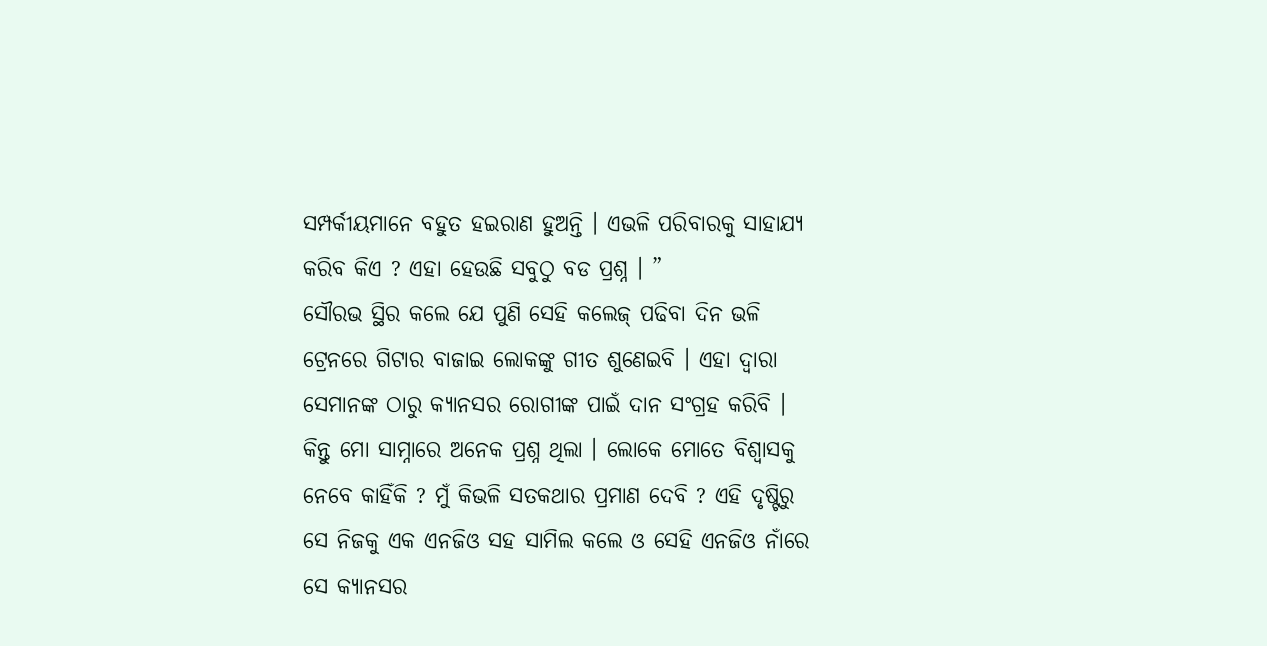ସମ୍ପର୍କୀୟମାନେ ବହୁତ ହଇରାଣ ହୁଅନ୍ତି । ଏଭଳି ପରିବାରକୁ ସାହାଯ୍ୟ କରିବ କିଏ ? ଏହା ହେଉଛି ସବୁଠୁ ବଡ ପ୍ରଶ୍ନ । ”
ସୌରଭ ସ୍ଥିର କଲେ ଯେ ପୁଣି ସେହି କଲେଜ୍ ପଢିବା ଦିନ ଭଳି ଟ୍ରେନରେ ଗିଟାର ବାଜାଇ ଲୋକଙ୍କୁ ଗୀତ ଶୁଣେଇବି । ଏହା ଦ୍ୱାରା ସେମାନଙ୍କ ଠାରୁ କ୍ୟାନସର ରୋଗୀଙ୍କ ପାଇଁ ଦାନ ସଂଗ୍ରହ କରିବି । କିନ୍ତୁ ମୋ ସାମ୍ନାରେ ଅନେକ ପ୍ରଶ୍ନ ଥିଲା । ଲୋକେ ମୋତେ ବିଶ୍ୱାସକୁ ନେବେ କାହିଁକି ? ମୁଁ କିଭଳି ସତକଥାର ପ୍ରମାଣ ଦେବି ? ଏହି ଦୃଷ୍ଟିରୁ ସେ ନିଜକୁ ଏକ ଏନଜିଓ ସହ ସାମିଲ କଲେ ଓ ସେହି ଏନଜିଓ ନାଁରେ ସେ କ୍ୟାନସର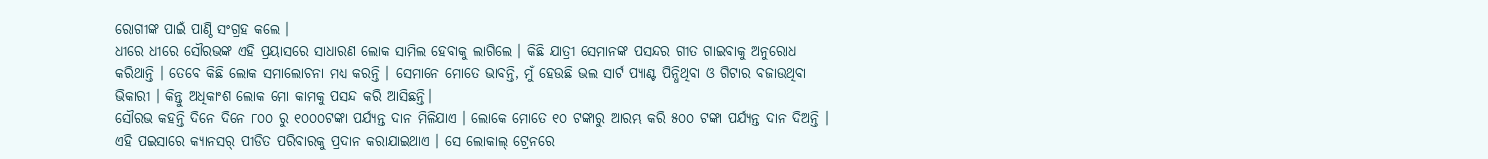ରୋଗୀଙ୍କ ପାଇଁ ପାଣ୍ଠି ସଂଗ୍ରହ କଲେ ।
ଧୀରେ ଧୀରେ ସୌରଭଙ୍କ ଏହି ପ୍ରୟାସରେ ସାଧାରଣ ଲୋକ ସାମିଲ ହେବାକୁ ଲାଗିଲେ । କିଛି ଯାତ୍ରୀ ସେମାନଙ୍କ ପସନ୍ଦର ଗୀତ ଗାଇବାକୁ ଅନୁରୋଧ କରିଥାନ୍ତି । ତେବେ କିଛି ଲୋକ ସମାଲୋଚନା ମଧ୍ୟ କରନ୍ତି । ସେମାନେ ମୋତେ ଭାବନ୍ତି, ମୁଁ ହେଉଛି ଭଲ ସାର୍ଟ ପ୍ୟାଣ୍ଟ ପିନ୍ଧିଥିବା ଓ ଗିଟାର ବଜାଉଥିବା ଭିକାରୀ । କିନ୍ତୁ ଅଧିକାଂଶ ଲୋକ ମୋ କାମକୁ ପସନ୍ଦ କରି ଆସିଛନ୍ତି।
ସୌରଭ କହନ୍ତି ଦିନେ ଦିନେ ୮୦୦ ରୁ ୧୦୦୦ଟଙ୍କା ପର୍ଯ୍ୟନ୍ତ ଦାନ ମିଳିଯାଏ । ଲୋକେ ମୋତେ ୧୦ ଟଙ୍କାରୁ ଆରମ୍ଭ କରି ୫୦୦ ଟଙ୍କା ପର୍ଯ୍ୟନ୍ତ ଦାନ ଦିଅନ୍ତି । ଏହି ପଇସାରେ କ୍ୟାନସର୍ ପୀଡିତ ପରିବାରକୁ ପ୍ରଦାନ କରାଯାଇଥାଏ । ସେ ଲୋକାଲ୍ ଟ୍ରେନରେ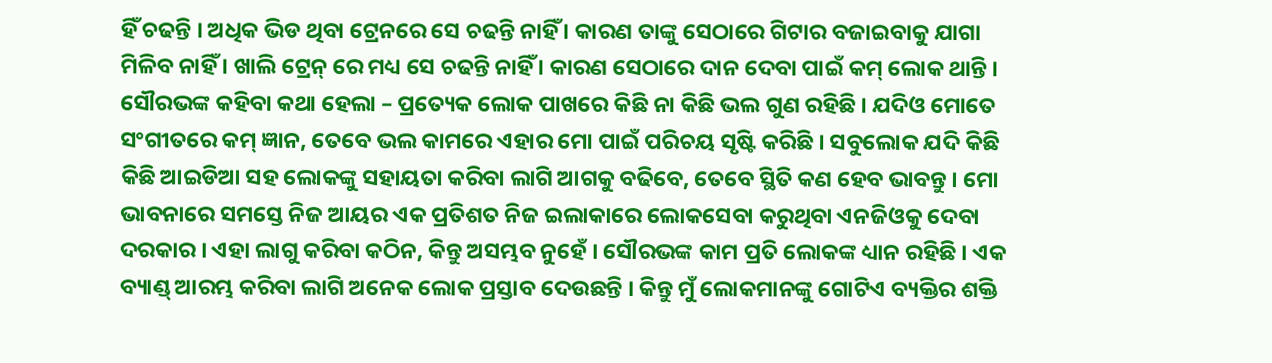ହିଁ ଚଢନ୍ତି । ଅଧିକ ଭିଡ ଥିବା ଟ୍ରେନରେ ସେ ଚଢନ୍ତି ନାହିଁ । କାରଣ ତାଙ୍କୁ ସେଠାରେ ଗିଟାର ବଜାଇବାକୁ ଯାଗା ମିଳିବ ନାହିଁ । ଖାଲି ଟ୍ରେନ୍ ରେ ମଧ୍ୟ ସେ ଚଢନ୍ତି ନାହିଁ । କାରଣ ସେଠାରେ ଦାନ ଦେବା ପାଇଁ କମ୍ ଲୋକ ଥାନ୍ତି ।
ସୌରଭଙ୍କ କହିବା କଥା ହେଲା – ପ୍ରତ୍ୟେକ ଲୋକ ପାଖରେ କିଛି ନା କିଛି ଭଲ ଗୁଣ ରହିଛି । ଯଦିଓ ମୋତେ ସଂଗୀତରେ କମ୍ ଜ୍ଞାନ, ତେବେ ଭଲ କାମରେ ଏହାର ମୋ ପାଇଁ ପରିଚୟ ସୃଷ୍ଟି କରିଛି । ସବୁଲୋକ ଯଦି କିଛି କିଛି ଆଇଡିଆ ସହ ଲୋକଙ୍କୁ ସହାୟତା କରିବା ଲାଗି ଆଗକୁ ବଢିବେ, ତେବେ ସ୍ଥିତି କଣ ହେବ ଭାବନ୍ତୁ । ମୋ ଭାବନାରେ ସମସ୍ତେ ନିଜ ଆୟର ଏକ ପ୍ରତିଶତ ନିଜ ଇଲାକାରେ ଲୋକସେବା କରୁଥିବା ଏନଜିଓକୁ ଦେବା ଦରକାର । ଏହା ଲାଗୁ କରିବା କଠିନ, କିନ୍ତୁ ଅସମ୍ଭବ ନୁହେଁ । ସୌରଭଙ୍କ କାମ ପ୍ରତି ଲୋକଙ୍କ ଧ୍ୟାନ ରହିଛି । ଏକ ବ୍ୟାଣ୍ଡ୍ ଆରମ୍ଭ କରିବା ଲାଗି ଅନେକ ଲୋକ ପ୍ରସ୍ତାବ ଦେଉଛନ୍ତି । କିନ୍ତୁ ମୁଁ ଲୋକମାନଙ୍କୁ ଗୋଟିଏ ବ୍ୟକ୍ତିର ଶକ୍ତି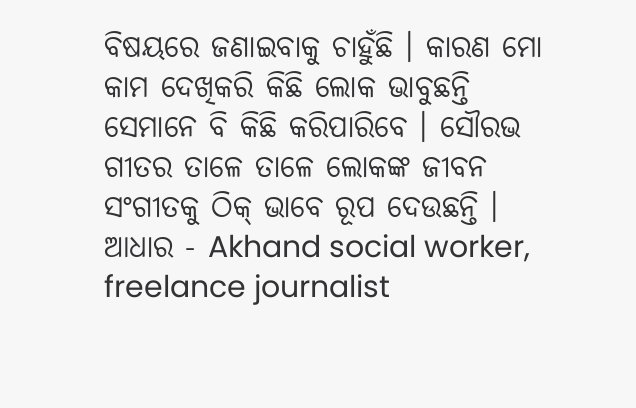ବିଷୟରେ ଜଣାଇବାକୁ ଚାହୁଁଛି । କାରଣ ମୋ କାମ ଦେଖିକରି କିଛି ଲୋକ ଭାବୁଛନ୍ତି ସେମାନେ ବି କିଛି କରିପାରିବେ । ସୌରଭ ଗୀତର ତାଳେ ତାଳେ ଲୋକଙ୍କ ଜୀବନ ସଂଗୀତକୁ ଠିକ୍ ଭାବେ ରୂପ ଦେଉଛନ୍ତି ।
ଆଧାର - Akhand social worker, freelance journalist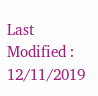Last Modified : 12/11/2019